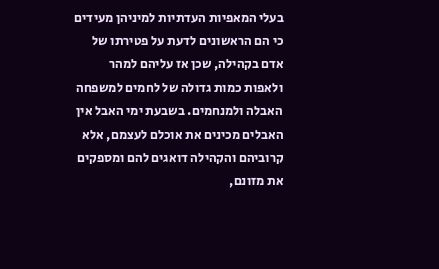בעלי המאפיות העדתיות למיניהן מעידים כי הם הראשונים לדעת על פטירתו של אדם בקהילה, שכן אז עליהם למהר ולאפות כמות גדולה של לחמים למשפחה האבלה ולמנחמים. בשבעת ימי האבל אין האבלים מכינים את אוכלם לעצמם, אלא קרוביהם והקהילה דואגים להם ומספקים את מזונם,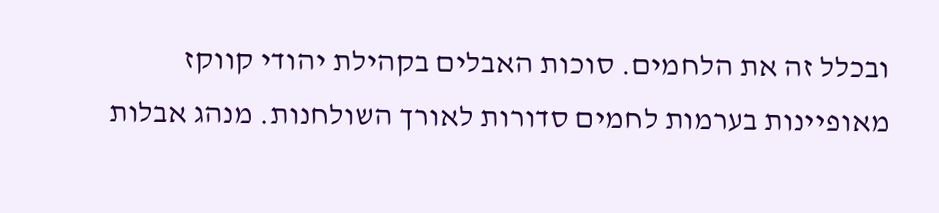ובכלל זה את הלחמים. סוכות האבלים בקהילת יהודי קווקז מאופיינות בערמות לחמים סדורות לאורך השולחנות. מנהג אבלות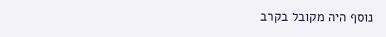נוסף היה מקובל בקרב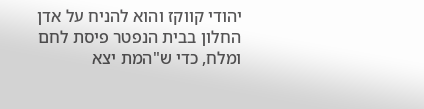יהודי קווקז והוא להניח על אדן החלון בבית הנפטר פיסת לחם ומלח, כדי ש"המת יצא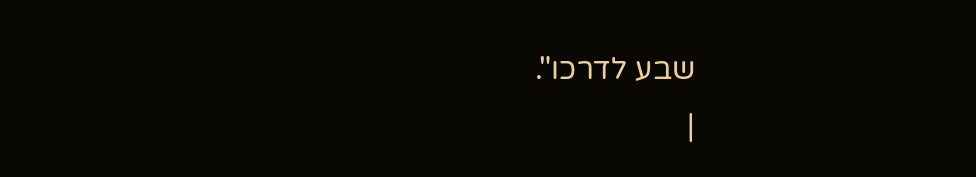שבע לדרכו".
|